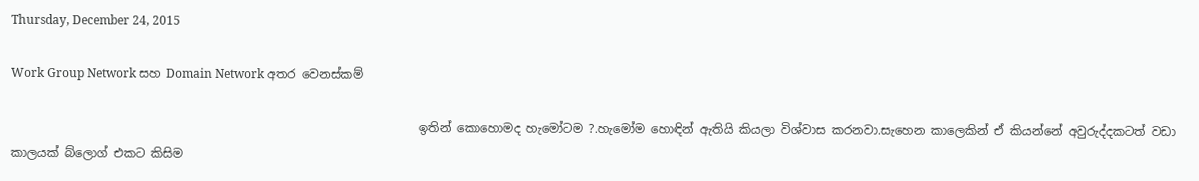Thursday, December 24, 2015

Work Group Network සහ Domain Network අතර වෙනස්කම්

                                                                    ඉතින් කොහොමද හැමෝටම ?.හැමෝම හොඳින් ඇතියි කියලා විශ්වාස කරනවා.සැහෙන කාලෙකින් ඒ කියන්නේ අවුරුද්දකටත් වඩා කාලයක් බ්ලොග් එකට කිසිම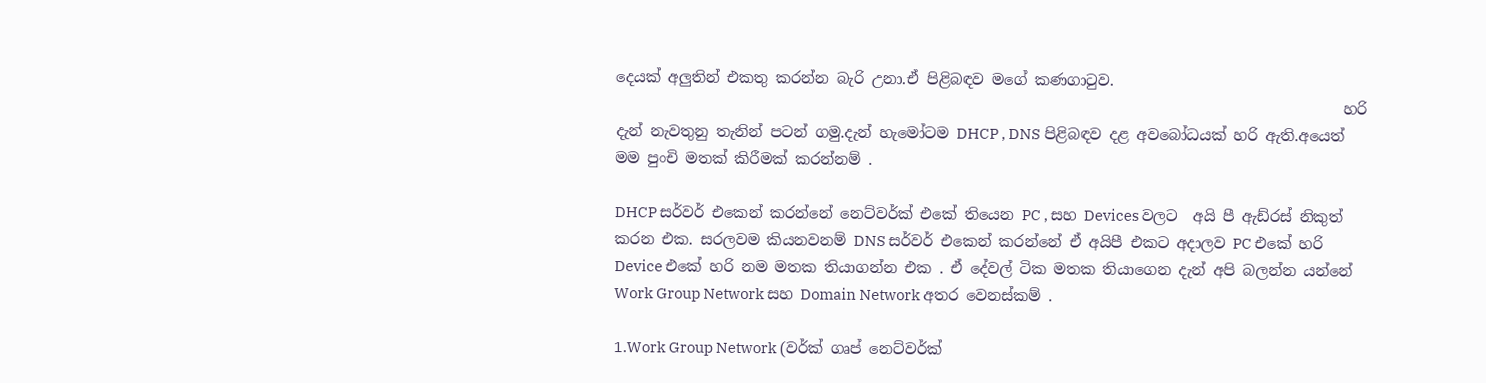දෙයක් අලුතින් එකතු කරන්න බැරි උනා.ඒ පිළිබඳව මගේ කණගාටුව.
                                                                                                 හරි දැන් නැවතුනු තැනින් පටන් ගමු.දැන් හැමෝටම DHCP , DNS පිළිබඳව දළ අවබෝධයක් හරි ඇති.අයෙත් මම පුංචි මතක් කිරීමක් කරන්නම් .

DHCP සර්වර් එකෙන් කරන්නේ නෙට්වර්ක් එකේ තියෙන PC , සහ Devices වලට  අයි පී ඇඩ්රස් නිකුත් කරන එක. සරලවම කියනවනම් DNS සර්වර් එකෙන් කරන්නේ ඒ අයිපී එකට අදාලව PC එකේ හරි Device එකේ හරි නම මතක තියාගන්න එක . ඒ දේවල් ටික මතක තියාගෙන දැන් අපි බලන්න යන්නේ Work Group Network සහ Domain Network අතර වෙනස්කම් .

1.Work Group Network (වර්ක් ගෘප් නෙට්වර්ක්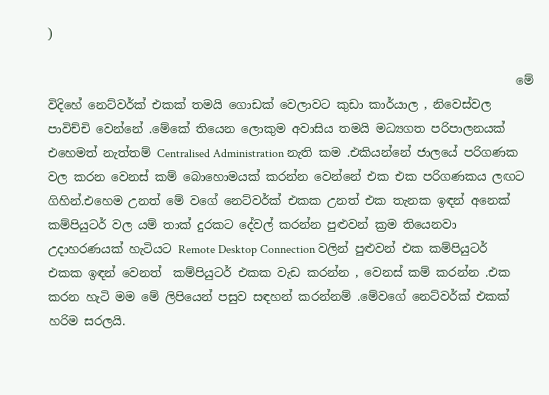)

                                                                              මේ විදිහේ නෙට්වර්ක් එකක් තමයි ගොඩක් වෙලාවට කුඩා කාර්යාල , නිවෙස්වල පාවිච්චි වෙන්නේ .මේකේ තියෙන ලොකුම අවාසිය තමයි මධ්‍යගත පරිපාලනයක්
එහෙමත් නැත්තම් Centralised Administration නැති කම .එකියන්නේ ජාලයේ පරිගණක වල කරන වෙනස් කම් බොහොමයක් කරන්න වෙන්නේ එක එක පරිගණකය ලඟට ගිහින්.එහෙම උනත් මේ වගේ නෙට්වර්ක් එකක උනත් එක තැනක ඉඳන් අනෙක් කම්පියුටර් වල යම් තාක් දුරකට දේවල් කරන්න පුළුවන් ක්‍රම තියෙනවා උදාහරණයක් හැටියට Remote Desktop Connection වලින් පුළුවන් එක කම්පියුටර් එකක ඉඳන් වෙනත්  කම්පියුටර් එකක වැඩ කරන්න , වෙනස් කම් කරන්න .එක කරන හැටි මම මේ ලිපියෙන් පසුව සඳහන් කරන්නම් .මේවගේ නෙට්වර්ක් එකක් හරිම සරලයි.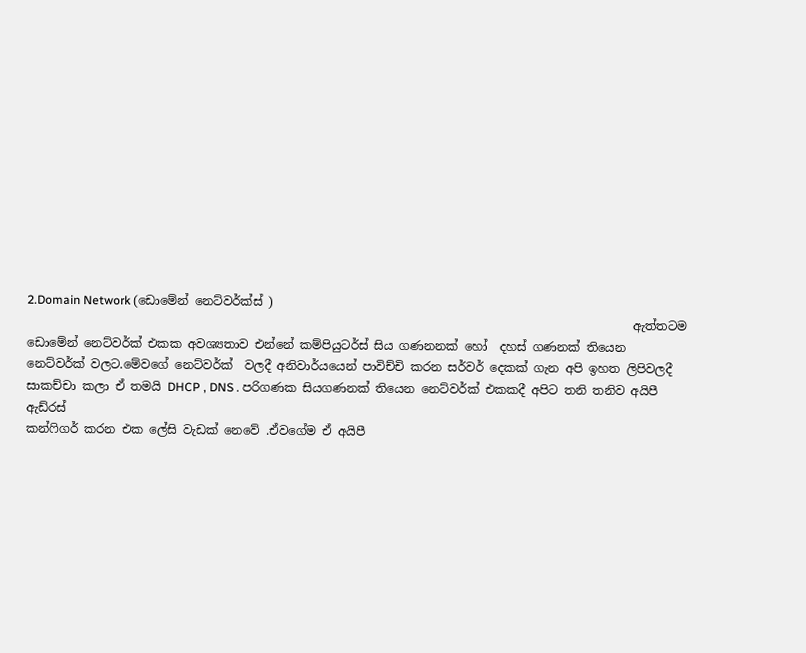2.Domain Network (ඩොමේන් නෙට්වර්ක්ස් )
                                                                                                     ඇත්තටම  ඩොමේන් නෙට්වර්ක් එකක අවශ්‍යතාව එන්නේ කම්පියුටර්ස් සිය ගණනනක් හෝ  දහස් ගණනක් තියෙන නෙට්වර්ක් වලට.මේවගේ නෙට්වර්ක්  වලදී අනිවාර්යයෙන් පාවිච්චි කරන සර්වර් දෙකක් ගැන අපි ඉහත ලිපිවලදී සාකච්චා කලා ඒ තමයි DHCP , DNS . පරිගණක සියගණනක් තියෙන නෙට්වර්ක් එකකදී අපිට තනි තනිව අයිපී ඇඩ්රස්
කන්ෆිගර් කරන එක ලේසි වැඩක් නෙවේ .ඒවගේම ඒ අයිපී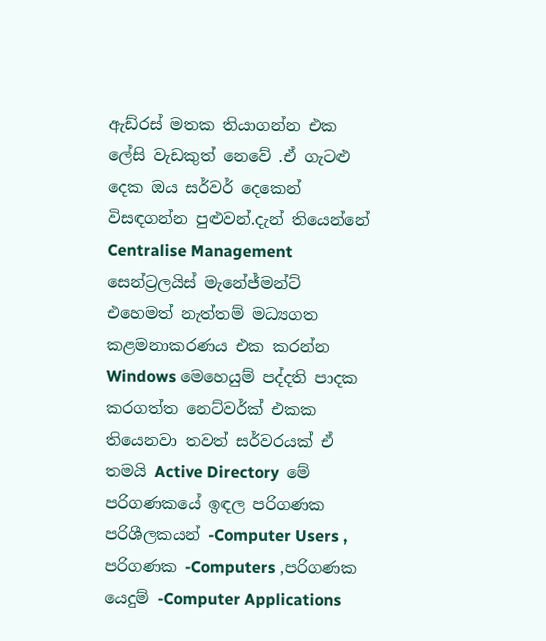ඇඩ්රස් මතක තියාගන්න එක ලේසි වැඩකුත් නෙවේ .ඒ ගැටළු දෙක ඔය සර්වර් දෙකෙන් විසඳගන්න පුළුවන්.දැන් තියෙන්නේ Centralise Management සෙන්ට්‍රලයිස් මැනේජ්මන්ට් එහෙමත් නැත්තම් මධ්‍යගත කළමනාකරණය එක කරන්න Windows මෙහෙයුම් පද්දති පාදක කරගත්ත නෙට්වර්ක් එකක තියෙනවා තවත් සර්වරයක් ඒ තමයි Active Directory  මේ පරිගණකයේ ඉඳල පරිගණක පරිශීලකයන් -Computer Users , පරිගණක -Computers ,පරිගණක යෙදුම් -Computer Applications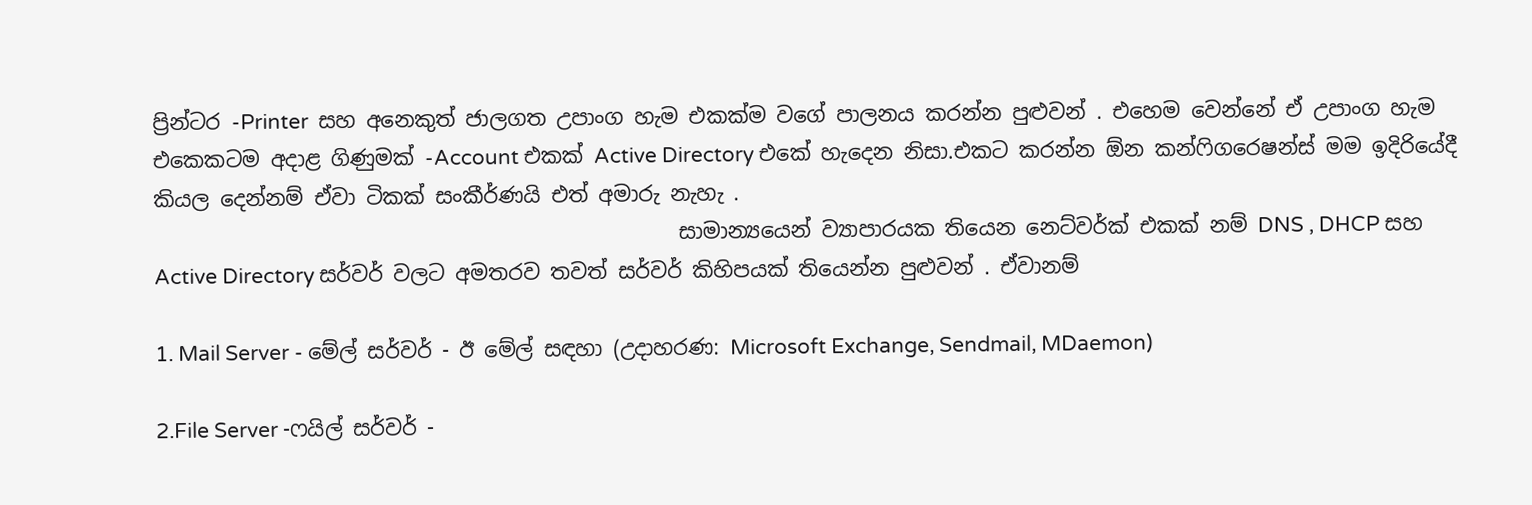ප්‍රින්ටර -Printer  සහ අනෙකුත් ජාලගත උපාංග හැම එකක්ම වගේ පාලනය කරන්න පුළුවන් . එහෙම වෙන්නේ ඒ උපාංග හැම එකෙකටම අදාළ ගිණුමක් -Account එකක් Active Directory එකේ හැදෙන නිසා.එකට කරන්න ඕන කන්ෆිගරෙෂන්ස් මම ඉදිරියේදී කියල දෙන්නම් ඒවා ටිකක් සංකීර්ණයි එත් අමාරු නැහැ .
                                                  සාමාන්‍යයෙන් ව්‍යාපාරයක තියෙන නෙට්වර්ක් එකක් නම් DNS , DHCP සහ Active Directory සර්වර් වලට අමතරව තවත් සර්වර් කිහිපයක් තියෙන්න පුළුවන් . ඒවානම්

1. Mail Server - මේල් සර්වර් - ඊ මේල් සඳහා (උදාහරණ: Microsoft Exchange, Sendmail, MDaemon)

2.File Server -ෆයිල් සර්වර් -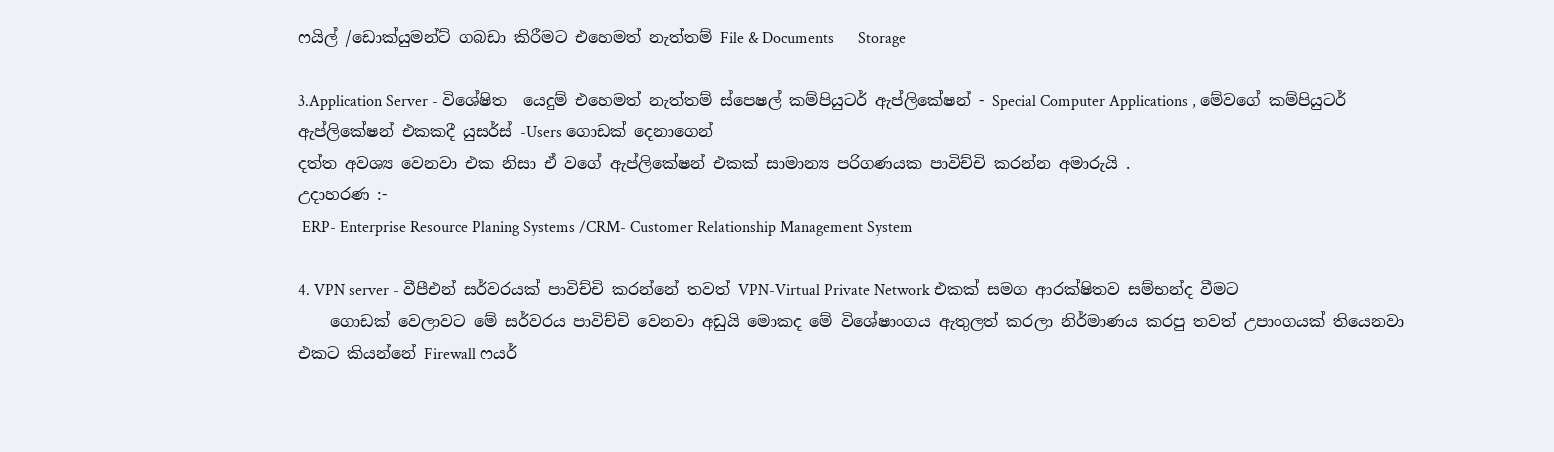ෆයිල් /ඩොක්යුමන්ට් ගබඩා කිරීමට එහෙමත් නැත්තම් File & Documents      Storage

3.Application Server - විශේෂිත  යෙදුම් එහෙමත් නැත්තම් ස්පෙෂල් කම්පියුටර් ඇප්ලිකේෂන් - Special Computer Applications , මේවගේ කම්පියුටර් ඇප්ලිකේෂන් එකකදී යුසර්ස් -Users ගොඩක් දෙනාගෙන්
දත්ත අවශ්‍ය වෙනවා එක නිසා ඒ වගේ ඇප්ලිකේෂන් එකක් සාමාන්‍ය පරිගණයක පාවිච්චි කරන්න අමාරුයි .
උදාහරණ :-
 ERP- Enterprise Resource Planing Systems /CRM- Customer Relationship Management System

4. VPN server - වීපීඑන් සර්වරයක් පාවිච්චි කරන්නේ තවත් VPN-Virtual Private Network එකක් සමග ආරක්ෂිතව සම්භන්ද වීමට
    ගොඩක් වෙලාවට මේ සර්වරය පාවිච්චි වෙනවා අඩුයි මොකද මේ විශේෂාංගය ඇතුලත් කරලා නිර්මාණය කරපු තවත් උපාංගයක් තියෙනවා එකට කියන්නේ Firewall ෆයර්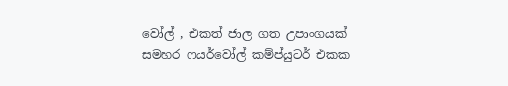වෝල් , එකත් ජාල ගත උපාංගයක් සමහර ෆයර්වෝල් කම්ප්යුටර් එකක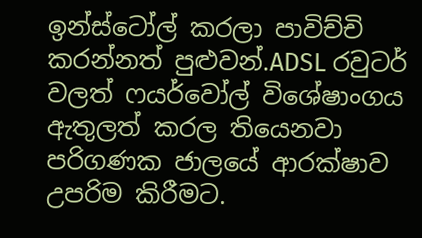ඉන්ස්ටෝල් කරලා පාවිච්චි කරන්නත් පුළුවන්.ADSL රවුටර් වලත් ෆයර්වෝල් විශේෂාංගය ඇතුලත් කරල තියෙනවා පරිගණක ජාලයේ ආරක්ෂාව උපරිම කිරීමට.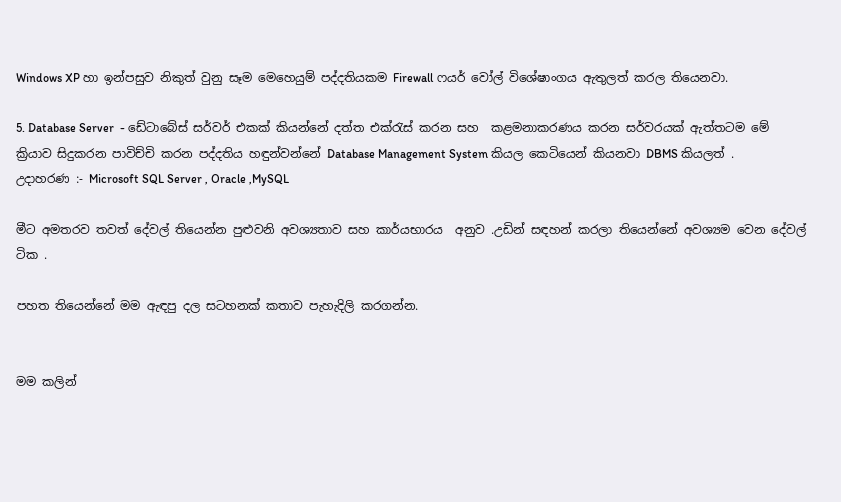Windows XP හා ඉන්පසුව නිකුත් වුනු සෑම මෙහෙයුම් පද්දතියකම Firewall ෆයර් වෝල් විශේෂාංගය ඇතුලත් කරල තියෙනවා.

5. Database Server  - ඩේටාබේස් සර්වර් එකක් කියන්නේ දත්ත එක්රැස් කරන සහ  කළමනාකරණය කරන සර්වරයක් ඇත්තටම මේ ක්‍රියාව සිදුකරන පාවිච්චි කරන පද්දතිය හඳුන්වන්නේ Database Management System කියල කෙටියෙන් කියනවා DBMS කියලත් .
උදාහරණ :- Microsoft SQL Server , Oracle ,MySQL

මීට අමතරව තවත් දේවල් තියෙන්න පුළුවනි අවශ්‍යතාව සහ කාර්යභාරය  අනුව .උඩින් සඳහන් කරලා තියෙන්නේ අවශ්‍යම වෙන දේවල් ටික .

පහත තියෙන්නේ මම ඇඳපු දල සටහනක් කතාව පැහැදිලි කරගන්න.


මම කලින්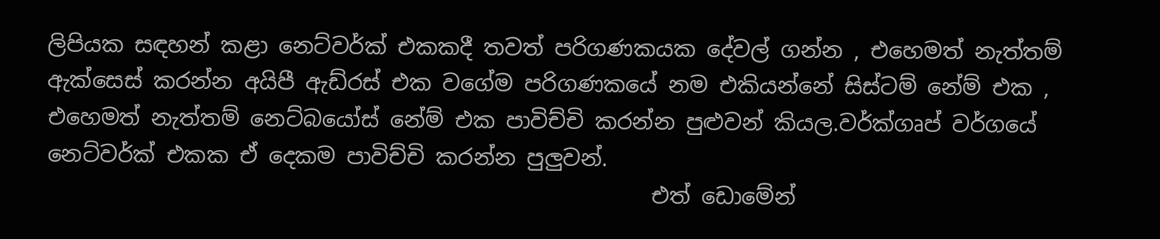ලිපියක සඳහන් කළා නෙට්වර්ක් එකකදී තවත් පරිගණකයක දේවල් ගන්න , එහෙමත් නැත්තම් ඇක්සෙස් කරන්න අයිපී ඇඩ්රස් එක වගේම පරිගණකයේ නම එකියන්නේ සිස්ටම් නේම් එක , එහෙමත් නැත්තම් නෙට්බයෝස් නේම් එක පාවිච්චි කරන්න පුළුවන් කියල.වර්ක්ගෘප් වර්ගයේ නෙට්වර්ක් එකක ඒ දෙකම පාවිච්චි කරන්න පුලුවන්.
                                                       එත් ඩොමේන්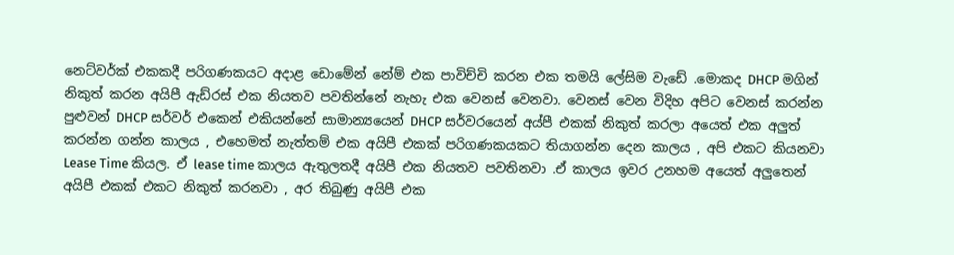නෙට්වර්ක් එකකදී පරිගණකයට අදාළ ඩොමේන් නේම් එක පාවිච්චි කරන එක තමයි ලේසිම වැඩේ .මොකද DHCP මගින් නිකුත් කරන අයිපී ඇඩ්රස් එක නියතව පවතින්නේ නැහැ එක වෙනස් වෙනවා. වෙනස් වෙන විදිහ අපිට වෙනස් කරන්න පුළුවන් DHCP සර්වර් එකෙන් එකියන්නේ සාමාන්‍යයෙන් DHCP සර්වරයෙන් අය්පී එකක් නිකුත් කරලා අයෙත් එක අලුත් කරන්න ගන්න කාලය , එහෙමත් නැත්තම් එක අයිපී එකක් පරිගණකයකට තියාගන්න දෙන කාලය , අපි එකට කියනවා Lease Time කියල. ඒ lease time කාලය ඇතුලතදී අයිපී එක නියතව පවතිනවා .ඒ කාලය ඉවර උනහම අයෙත් අලුතෙන් අයිපී එකක් එකට නිකුත් කරනවා , අර තිබුණු අයිපී එක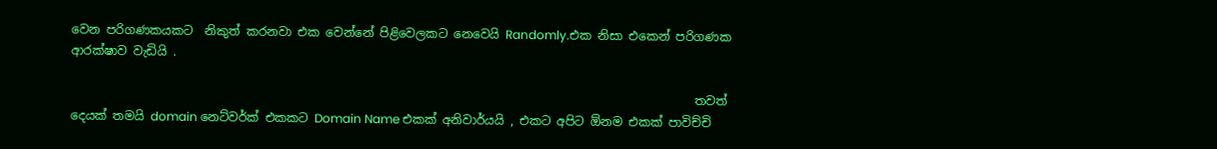වෙන පරිගණකයකට  නිකුත් කරනවා එක වෙන්නේ පිළිවෙලකට නෙවෙයි Randomly.එක නිසා එකෙන් පරිගණක ආරක්ෂාව වැඩියි .

                                                                                                        තවත් දෙයක් තමයි domain නෙට්වර්ක් එකකට Domain Name එකක් අනිවාර්යයි , එකට අපිට ඕනම එකක් පාවිච්චි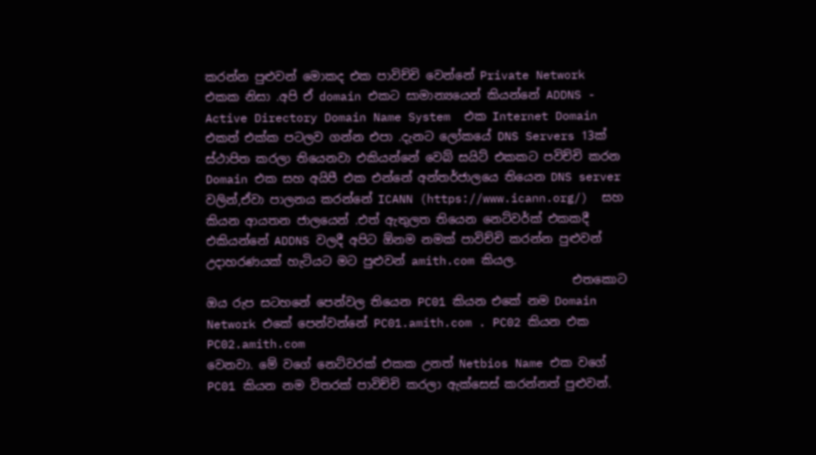කරන්න පුළුවන් මොකද එක පාවිච්චි වෙන්නේ Private Network එකක නිසා .අපි ඒ domain එකට සාමාන්‍යයෙන් කියන්නේ ADDNS - Active Directory Domain Name System  එක Internet Domain එකත් එක්ක පටලව ගන්න එපා .දැනට ලෝකයේ DNS Servers 13ක් ස්ථාපිත කරලා තියෙනවා එකියන්නේ වෙබ් සයිට් එකකට පවිච්චි කරන Domain එක සහ අයිපී එක එන්නේ අන්තර්ජාලයෙ තියෙන DNS server වලින්,ඒවා පාලනය කරන්නේ ICANN (https://www.icann.org/)  සහ කියන ආයතන ජාලයෙන් .එත් ඇතුලත තියෙන නෙට්වර්ක් එකකදී එකියන්නේ ADDNS වලදී අපිට ඕනම නමක් පාවිච්චි කරන්න පුළුවන් උදාහරණයක් හැටියට මට පුළුවන් amith.com කියල.
                                                             එතකොට ඔය රුප සටහනේ පෙන්වල තියෙන PC01 කියන එකේ නම Domain Network එකේ පෙන්වන්නේ PC01.amith.com . PC02 කියන එක PC02.amith.com
වෙනවා. මේ වගේ නෙට්වරක් එකක උනත් Netbios Name එක වගේ PC01 කියන නම විතරක් පාවිච්චි කරලා ඇක්සෙස් කරන්නත් පුළුවන්.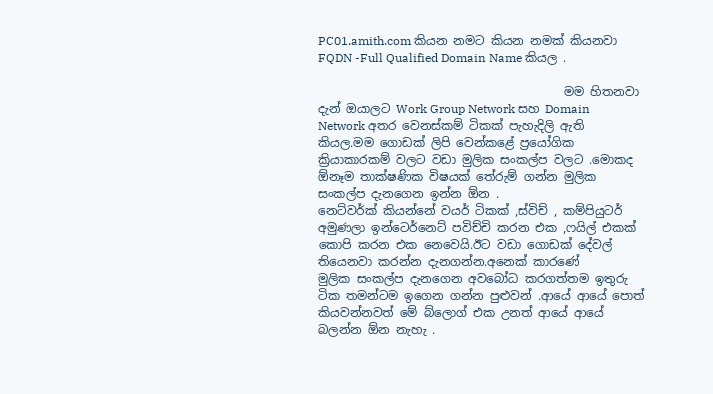PC01.amith.com කියන නමට කියන නමක් කියනවා FQDN -Full Qualified Domain Name කියල .

                                         මම හිතනවා දැන් ඔයාලට Work Group Network සහ Domain Network අතර වෙනස්කම් ටිකක් පැහැදිලි ඇති කියල.මම ගොඩක් ලිපි වෙන්කළේ ප්‍රයෝගික ක්‍රියාකාරකම් වලට වඩා මුලික සංකල්ප වලට .මොකද ඕනෑම තාක්ෂණික විෂයක් තේරුම් ගන්න මුලික සංකල්ප දැනගෙන ඉන්න ඕන .
නෙට්වර්ක් කියන්නේ වයර් ටිකක් ,ස්විච් , කම්පියුටර් අමුණලා ඉන්ටෙර්නෙට් පවිච්චි කරන එක ,ෆයිල් එකක් කොපි කරන එක නෙවෙයි.ඊට වඩා ගොඩක් දේවල් තියෙනවා කරන්න දැනගන්න.අනෙක් කාරණේ
මුලික සංකල්ප දැනගෙන අවබෝධ කරගත්තම ඉතුරු ටික තමන්ටම ඉගෙන ගන්න පුළුවන් .ආයේ ආයේ පොත් කියවන්නවත් මේ බ්ලොග් එක උනත් ආයේ ආයේ බලන්න ඕන නැහැ .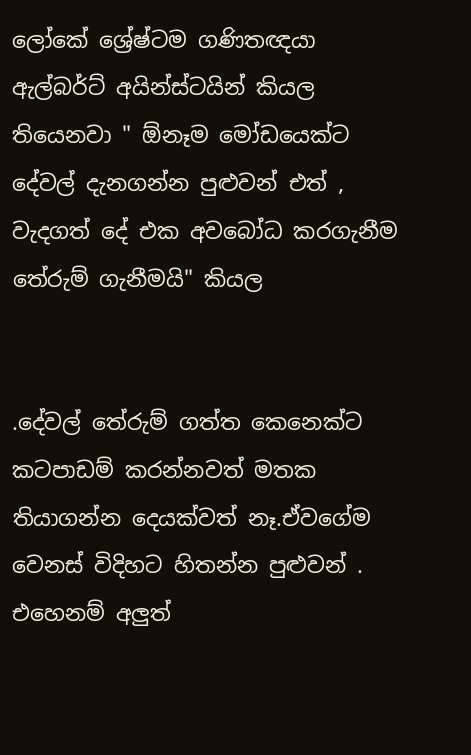ලෝකේ ශ්‍රේෂ්ටම ගණිතඥයා ඇල්බර්ට් අයින්ස්ටයින් කියල තියෙනවා " ඕනෑම මෝඩයෙක්ට දේවල් දැනගන්න පුළුවන් එත් , වැදගත් දේ එක අවබෝධ කරගැනීම තේරුම් ගැනීමයි" කියල


.දේවල් තේරුම් ගත්ත කෙනෙක්ට කටපාඩම් කරන්නවත් මතක තියාගන්න දෙයක්වත් නෑ.ඒවගේම වෙනස් විදිහට හිතන්න පුළුවන් .
එහෙනම් අලුත්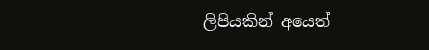ලිපියකින් අයෙත්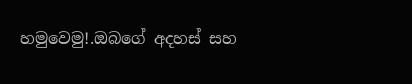හමුවෙමු!.ඔබගේ අදහස් සහ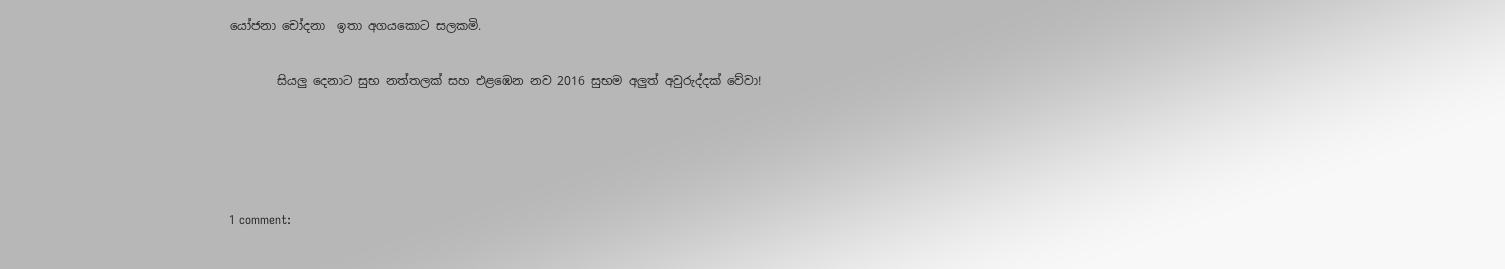යෝජනා චෝදනා  ඉතා අගයකොට සලකමි.

        සියලු දෙනාට සුභ නත්තලක් සහ එළඹෙන නව 2016 සුභම අලුත් අවුරුද්දක් වේවා!




1 comment: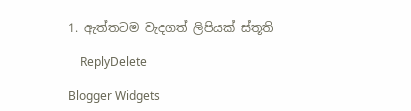1. ඇත්තටම වැදගත් ලිපියක් ස්තූති

    ReplyDelete

Blogger Widgets